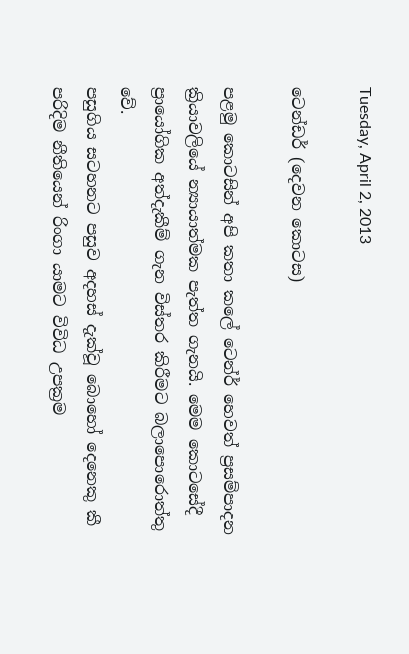Tuesday, April 2, 2013

ටෙන්ඩර් (දෙවන කොටස)

පළමු කොටසින් අපි කතා කලේ ටෙන්ර් හෙවත් ප්‍රසම්පාදන ක්‍රියාවලියේ න්‍යායාත්මක පැත්ත ගැනයි. මෙම කොටසේදී ප්‍රායෝගික අත්දැකීම් ගැන විස්තර කිරීමට බලාපොරොත්තු වේ.
පසුගිය සටහනට පසුව අදහස් දැක්වූ බොහෝ දෙනෙකු කී පරිදිම නීතියෙන් රිංගා යාමට විවිධ උපක්‍රම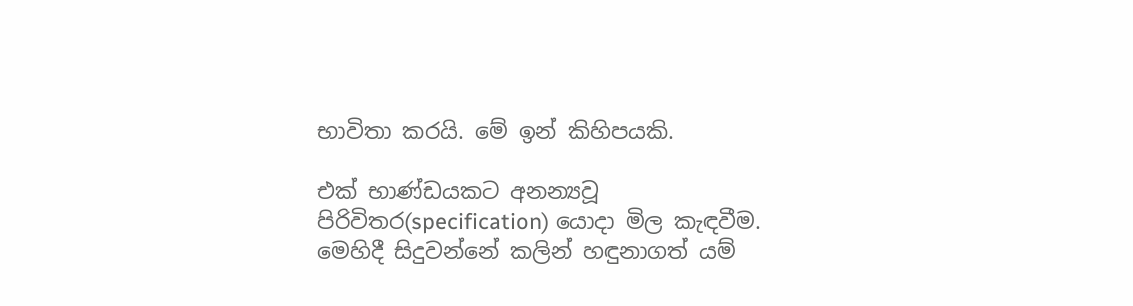භාවිතා කරයි. මේ ඉන් කිහිපයකි.

එක් භාණ්ඩයකට අනන්‍යවූ පිරිවිතර(specification) යොදා මිල කැඳවීම.
මෙහිදී සිදුවන්නේ කලින් හඳුනාගත් යම්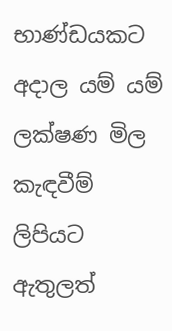භාණ්ඩයකට අදාල යම් යම් ලක්ෂණ මිල කැඳවීම් ලිපියට ඇතුලත්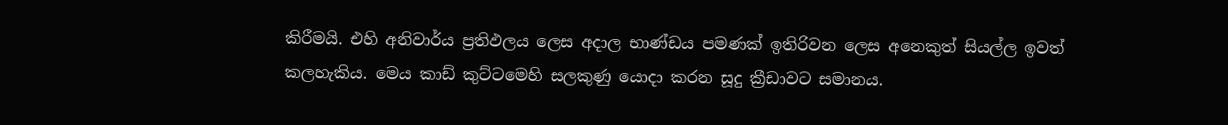කිරීමයි. එහි අනිවාර්ය ප්‍රතිඵලය ලෙස අදාල භාණ්ඩය පමණක් ඉතිරිවන ලෙස අනෙකුත් සියල්ල ඉවත් කලහැකිය. මෙය කාඩ් කුට්ටමෙහි සලකුණු යොදා කරන සූදු ක්‍රීඩාවට සමානය.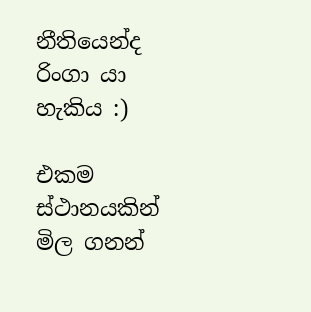නීතියෙන්ද රිංගා යා හැකිය :)

එකම ස්ථානයකින් මිල ගනන්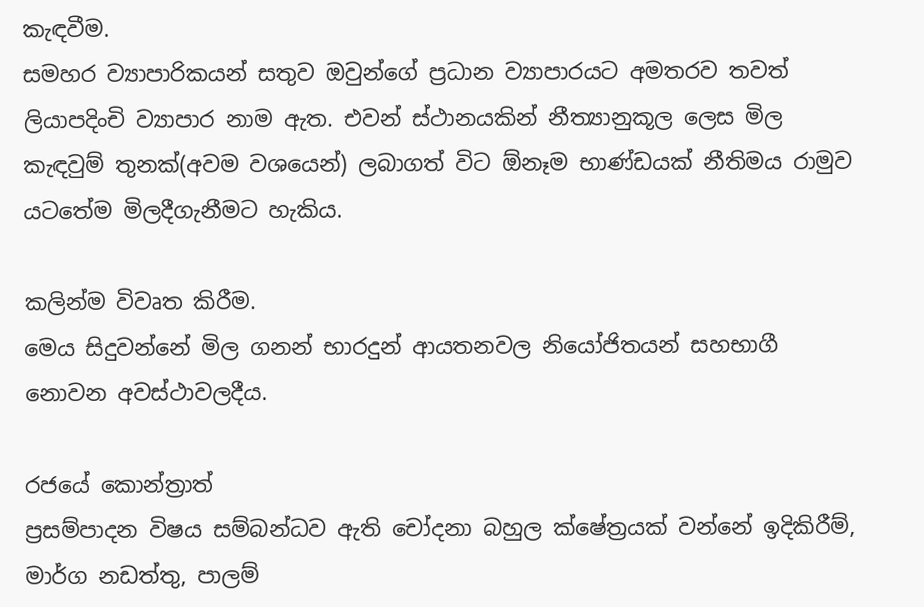කැඳවීම.
සමහර ව්‍යාපාරිකයන් සතුව ඔවුන්ගේ ප්‍රධාන ව්‍යාපාරයට අමතරව තවත් ලියාපදිංචි ව්‍යාපාර නාම ඇත. එවන් ස්ථානයකින් නීත්‍යානුකූල ලෙස මිල කැඳවුම් තුනක්(අවම වශයෙන්) ලබාගත් විට ඕනෑම භාණ්ඩයක් නීතිමය රාමුව යටතේම මිලදීගැනීමට හැකිය.

කලින්ම විවෘත කිරීම.
මෙය සිදුවන්නේ මිල ගනන් භාරදුන් ආයතනවල නියෝජිතයන් සහභාගී නොවන අවස්ථාවලදීය.

රජයේ කොන්ත්‍රාත්
ප්‍රසම්පාදන විෂය සම්බන්ධව ඇති චෝදනා බහුල ක්ෂේත්‍රයක් වන්නේ ඉදිකිරීම්, මාර්ග නඩත්තු, පාලම්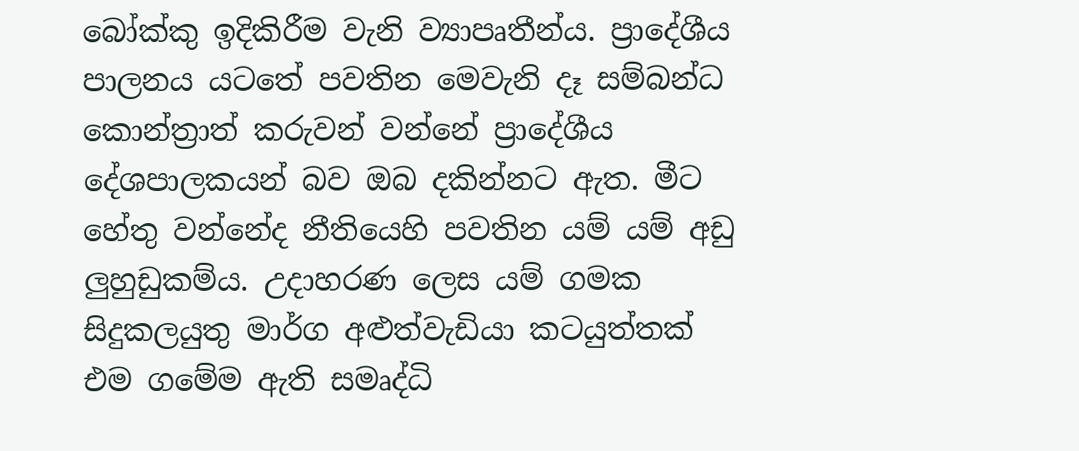බෝක්කු ඉදිකිරීම වැනි ව්‍යාපෘතීන්ය. ප්‍රාදේශීය පාලනය යටතේ පවතින මෙවැනි දෑ සම්බන්ධ කොන්ත්‍රාත් කරුවන් වන්නේ ප්‍රාදේශීය දේශපාලකයන් බව ඔබ දකින්නට ඇත. මීට හේතු වන්නේද නීතියෙහි පවතින යම් යම් අඩු ලුහුඩුකම්ය. උදාහරණ ලෙස යම් ගමක සිදුකලයුතු මාර්ග අළුත්වැඩියා කටයුත්තක් එම ගමේම ඇති සමෘද්ධි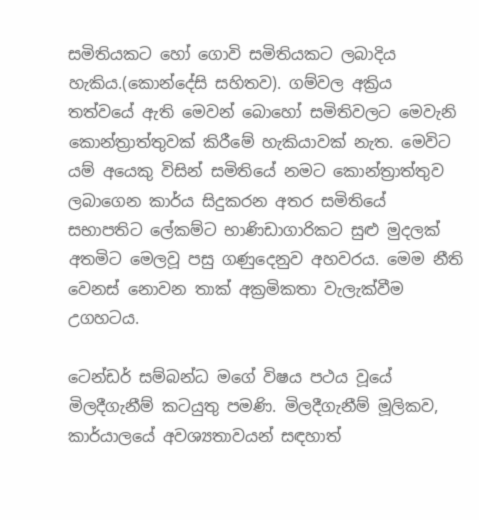සමිතියකට හෝ ගොවි සමිතියකට ලබාදිය හැකිය.(කොන්දේසි සහිතව). ගම්වල අක්‍රිය තත්වයේ ඇති මෙවන් බොහෝ සමිතිවලට මෙවැනි කොන්ත්‍රාත්තුවක් කිරීමේ හැකියාවක් නැත. මෙවිට යම් අයෙකු විසින් සමිතියේ නමට කොන්ත්‍රාත්තුව ලබාගෙන කාර්ය සිදුකරන අතර සමිතියේ සභාපතිට ලේකම්ට භාණිඩාගාරිකට සුළු මුදලක් අතමිට මෙලවූ පසු ගණුදෙනුව අහවරය. මෙම නීති වෙනස් නොවන තාක් අක්‍රමිකතා වැලැක්වීම උගහටය.

ටෙන්ඩර් සම්බන්ධ මගේ විෂය පථය වූයේ මිලදීගැනීම් කටයුතු පමණි. මිලදීගැනීම් මූලිකව, කාර්යාලයේ අවශ්‍යතාවයන් සඳහාත්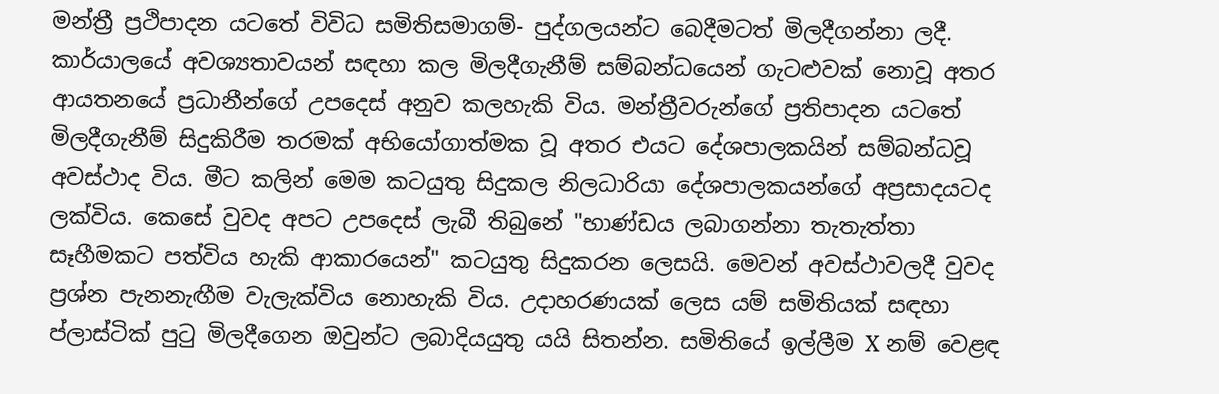මන්ත්‍රී ප්‍රථිපාදන යටතේ විවිධ සමිතිසමාගම්- පුද්ගලයන්ට බෙදීමටත් මිලදීගන්නා ලදී. කාර්යාලයේ අවශ්‍යතාවයන් සඳහා කල මිලදීගැනීම් සම්බන්ධයෙන් ගැටළුවක් නොවූ අතර ආයතනයේ ප්‍රධානීන්ගේ උපදෙස් අනුව කලහැකි විය. මන්ත්‍රීවරුන්ගේ ප්‍රතිපාදන යටතේ මිලදීගැනීම් සිදුකිරීම තරමක් අභියෝගාත්මක වූ අතර එයට දේශපාලකයින් සම්බන්ධවූ අවස්ථාද විය. මීට කලින් මෙම කටයුතු සිදුකල නිලධාරියා දේශපාලකයන්ගේ අප්‍රසාදයටද ලක්විය. කෙසේ වුවද අපට උපදෙස් ලැබී තිබුනේ "භාණ්ඩය ලබාගන්නා තැතැත්තා සෑහීමකට පත්විය හැකි ආකාරයෙන්" කටයුතු සිදුකරන ලෙසයි. මෙවන් අවස්ථාවලදී වුවද ප්‍රශ්න පැනනැඟීම වැලැක්විය නොහැකි විය. උදාහරණයක් ලෙස යම් සමිතියක් සඳහා ප්‍ලාස්ටික් පුටු මිලදීගෙන ඔවුන්ට ලබාදියයුතු යයි සිතන්න. සමිතියේ ඉල්ලීම X නම් වෙළඳ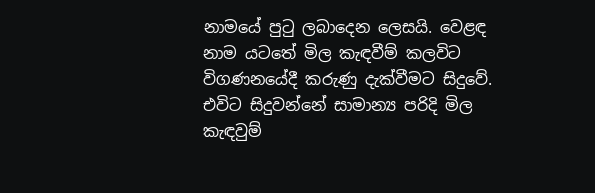නාමයේ පුටු ලබාදෙන ලෙසයි. වෙළඳ නාම යටතේ මිල කැඳවීම් කලවිට විගණනයේදී කරුණු දැක්වීමට සිදුවේ. එවිට සිදුවන්නේ සාමාන්‍ය පරිදි මිල කැඳවුම්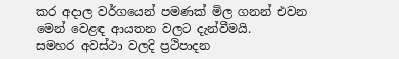කර අදාල වර්ගයෙන් පමණක් මිල ගනන් එවන මෙන් වෙළඳ ආයතන වලට දැන්වීමයි.
සමහර අවස්ථා වලදි ප්‍රථිපාදන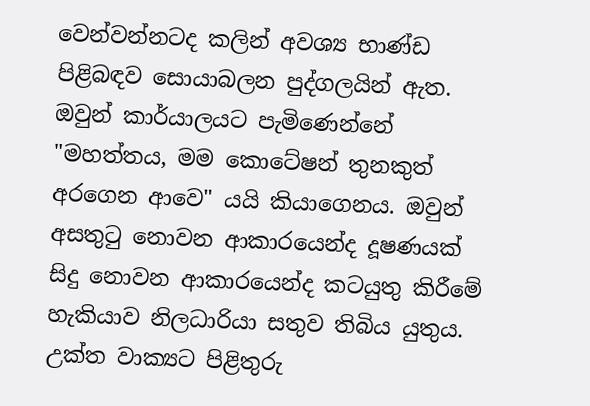වෙන්වන්නටද කලින් අවශ්‍ය භාණ්ඩ පිළිබඳව සොයාබලන පුද්ගලයින් ඇත. ඔවුන් කාර්යාලයට පැමිණෙන්නේ "මහත්තය, මම කොටේෂන් තුනකුත් අරගෙන ආවෙ" යයි කියාගෙනය. ඔවුන් අසතුටු නොවන ආකාරයෙන්ද දූෂණයක් සිදු නොවන ආකාරයෙන්ද කටයුතු කිරීමේ හැකියාව නිලධාරියා සතුව තිබිය යුතුය. උක්ත වාක්‍යට පිළිතුරු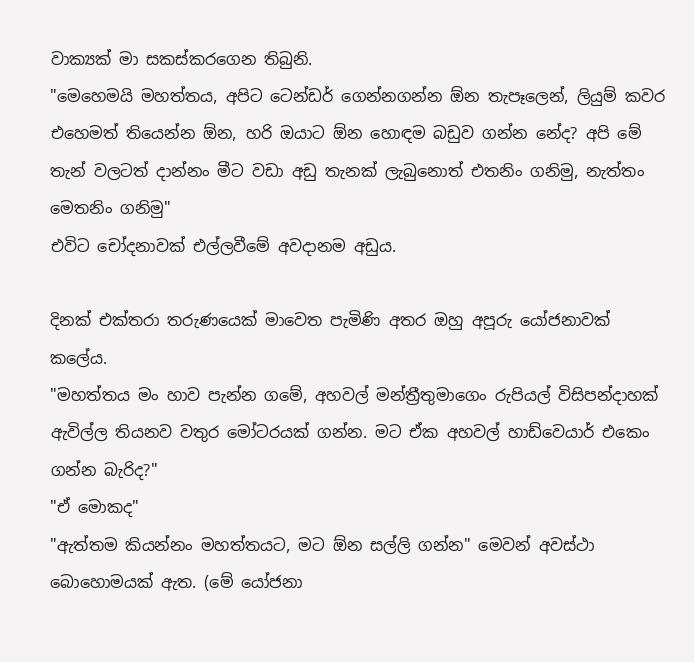වාක්‍යක් මා සකස්කරගෙන තිබුනි.
"මෙහෙමයි මහත්තය, අපිට ටෙන්ඩර් ගෙන්නගන්න ඕන තැපෑලෙන්, ලියුම් කවර එහෙමත් තියෙන්න ඕන, හරි ඔයාට ඕන හොඳම බඩුව ගන්න නේද? අපි මේ තැන් වලටත් දාන්නං මීට වඩා අඩු තැනක් ලැබුනොත් එතනිං ගනිමු, නැත්තං මෙතනිං ගනිමු"
එවිට චෝදනාවක් එල්ලවීමේ අවදානම අඩුය.

දිනක් එක්තරා තරුණයෙක් මාවෙත පැමිණි අතර ඔහු අපූරු යෝජනාවක් කලේය.
"මහත්තය මං හාව පැන්න ගමේ, අහවල් මන්ත්‍රීතුමාගෙං රුපියල් විසිපන්දාහක් ඇවිල්ල තියනව වතුර මෝටරයක් ගන්න. මට ඒක අහවල් හාඩ්වෙයාර් එකෙං ගන්න බැරිද?"
"ඒ මොකද"
"ඇත්තම කියන්නං මහත්තයට, මට ඕන සල්ලි ගන්න" මෙවන් අවස්ථා බොහොමයක් ඇත. (මේ යෝජනා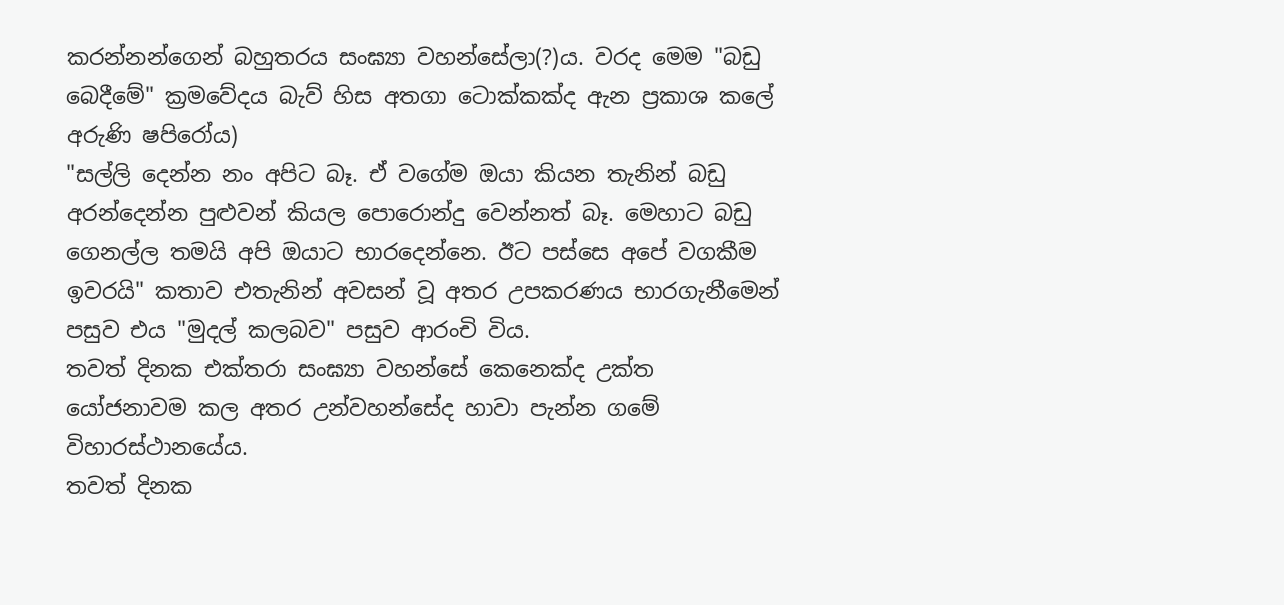කරන්නන්ගෙන් බහුතරය සංඝ්‍යා වහන්සේලා(?)ය. වරද මෙම "බඩු බෙදීමේ" ක්‍රමවේදය බැව් හිස අතගා ටොක්කක්ද ඇන ප්‍රකාශ කලේ අරුණි ෂපිරෝය)
"සල්ලි දෙන්න නං අපිට බෑ. ඒ වගේම ඔයා කියන තැනින් බඩු අරන්දෙන්න පුළුවන් කියල පොරොන්දු වෙන්නත් බෑ. මෙහාට බඩු ගෙනල්ල තමයි අපි ඔයාට භාරදෙන්නෙ. ඊ‍ට පස්සෙ අපේ වගකීම ඉවරයි" කතාව එතැනින් අවසන් වූ අතර උපකරණය භාරගැනීමෙන් පසුව එය "මුදල් කලබව" පසුව ආරංචි විය.
තවත් දිනක එක්තරා සංඝ්‍යා වහන්සේ කෙනෙක්ද උක්ත යෝජනාවම කල අතර උන්වහන්සේද හාවා පැන්න ගමේ විහාරස්ථානයේය.
තවත් දිනක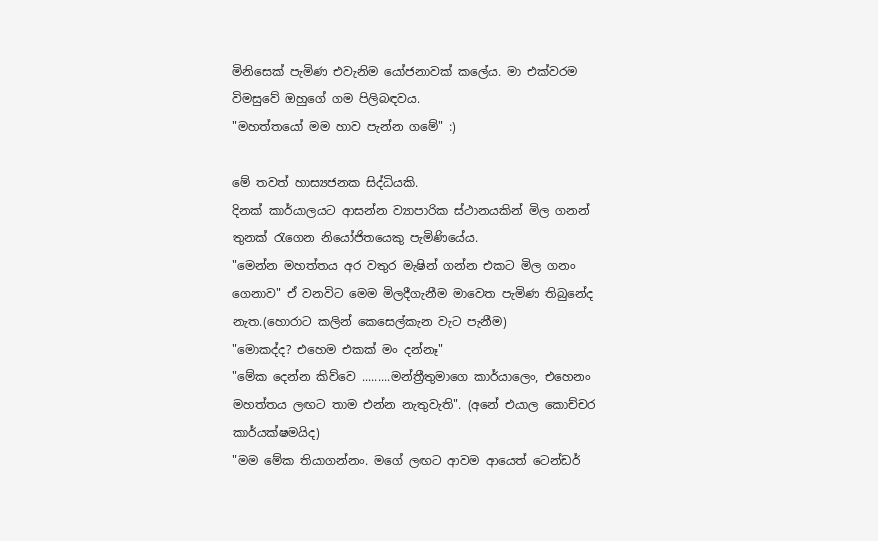මිනිසෙක් පැමිණ එවැනිම යෝජනාවක් කලේය. මා එක්වරම විමසුවේ ඔහුගේ ගම පිලිබඳවය.
"මහත්තයෝ මම හාව පැන්න ගමේ" :)

මේ තවත් හාස්‍යජනක සිද්ධියකි.
දිනක් කාර්යාලයට ආසන්න ව්‍යාපාරික ස්ථානයකින් මිල ගනන් තුනක් රැගෙන නියෝජිතයෙකු පැමිණියේය.
"මෙන්න මහත්තය අර වතුර මැෂින් ගන්න එකට මිල ගනං ගෙනාව" ඒ වනවිට මෙම මිලදීගැනීම මාවෙත පැමිණ තිබුනේද නැත.(හොරාට කලින් කෙසෙල්කැන වැට පැනීම)
"මොකද්ද? එහෙම එකක් මං දන්නෑ"
"මේක දෙන්න කිව්වෙ .........මන්ත්‍රීතුමාගෙ කාර්යාලෙං, එහෙනං මහත්තය ලඟට තාම එන්න නැතුවැති". (අනේ එයාල කොච්චර කාර්යක්ෂමයිද)
"මම මේක තියාගන්නං. මගේ ලඟට ආවම ආයෙත් ටෙන්ඩර්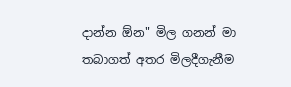දාන්න ඕන" මිල ගනන් මා තබාගත් අතර මිලදීගැනීම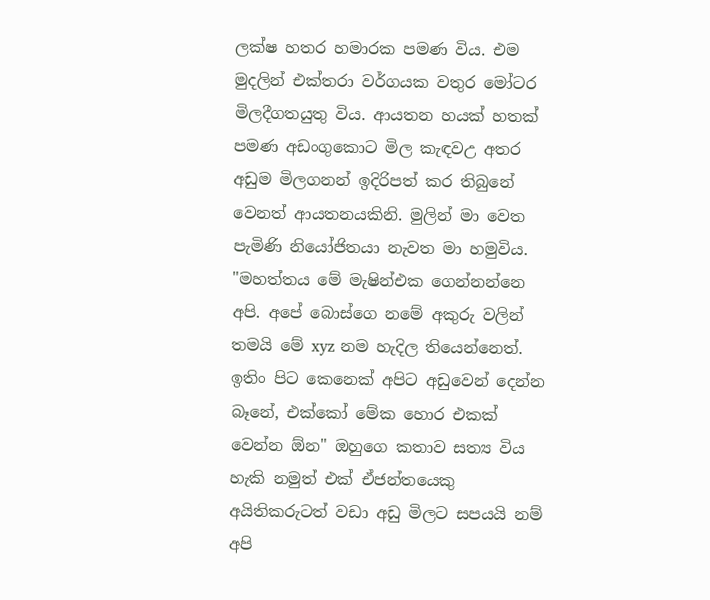ලක්ෂ හතර හමාරක පමණ විය. එම මුදලින් එක්තරා වර්ගයක වතුර මෝටර මිලදීගතයුතු විය. ආයතන හයක් හතක් පමණ අඩංගුකොට මිල කැඳවඋ අතර අඩුම මිලගනන් ඉදිරිපත් කර තිබුනේ වෙනත් ආයතනයකිනි. මුලින් මා වෙත පැමිණි නියෝජිතයා නැවත මා හමුවිය.
"මහත්තය මේ මැෂින්එක ගෙන්නන්නෙ අපි. අපේ බොස්ගෙ නමේ අකුරු වලින් තමයි මේ xyz නම හැදිල තියෙන්නෙත්. ඉතිං පිට කෙනෙක් අපිට අඩුවෙන් දෙන්න බෑනේ, එක්කෝ මේක හොර එකක් වෙන්න ඕන" ඔහුගෙ කතාව සත්‍ය විය හැකි නමුත් එක් ඒජන්තයෙකු අයිතිකරුටත් වඩා අඩු මිලට සපයයි නම් අපි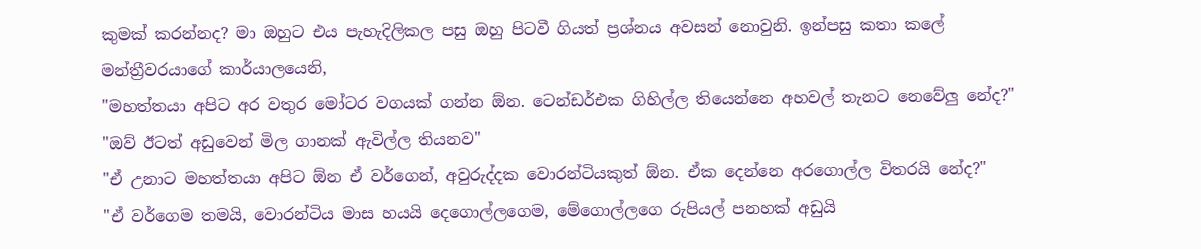කුමක් කරන්නද? මා ඔහුට එය පැහැදිලිකල පසු ඔහු පිටවී ගියත් ප්‍රශ්නය අවසන් නොවුනි. ඉන්පසු කතා කලේ මන්ත්‍රීවරයාගේ කාර්යාලයෙනි,
"මහත්තයා අපිට අර වතුර මෝටර වගයක් ගන්න ඕන. ටෙන්ඩර්එක ගිහිල්ල තියෙන්නෙ අහවල් තැනට නෙවේලු නේද?"
"ඔව් ඊටත් අඩුවෙන් මිල ගානක් ඇවිල්ල තියනව"
"ඒ උනාට මහත්තයා අපිට ඕන ඒ වර්ගෙන්, අවුරුද්දක වොරන්ටියකුත් ඕන. ඒක දෙන්නෙ අරගොල්ල විතරයි නේද?"
"ඒ වර්ගෙම තමයි, වොරන්ටිය මාස හයයි දෙගොල්ලගෙම, මේගොල්ලගෙ රුපියල් පනහක් අඩුයි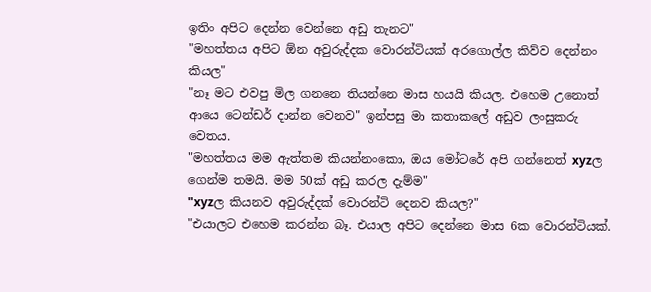ඉතිං අපිට දෙන්න වෙන්නෙ අඩු තැනට"
"මහත්තය අපිට ඕන අවුරුද්දක වොරන්ටියක් අරගොල්ල කිව්ව දෙන්නං කියල"
"නෑ මට එවපු මිල ගනනෙ තියන්නෙ මාස හයයි කියල. එහෙම උනොත් ආයෙ ටෙන්ඩර් දාන්න වෙනව" ඉන්පසු මා කතාකලේ අඩුව ලංසුකරු වෙතය.
"මහත්තය මම ඇත්තම කියන්නංකො, ඔය මෝටරේ අපි ගන්නෙත් xyzල ගෙන්ම තමයි. මම 50ක් අඩු කරල දැම්ම"
"xyzල කියනව අවුරුද්දක් වොරන්ටි දෙනව කියල?"
"එයාලට එහෙම කරන්න බෑ. එයාල අපිට දෙන්නෙ මාස 6ක වොරන්ටියක්.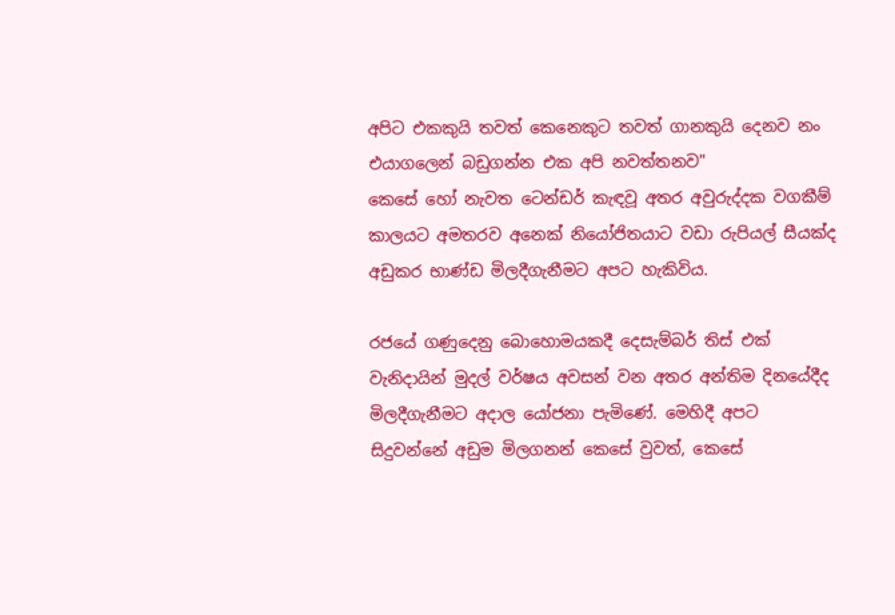අපිට එකකුයි තවත් කෙනෙකුට තවත් ගානකුයි දෙනව නං එයාගලෙන් බඩුගන්න එක අපි නවත්තනව"
කෙසේ හෝ නැවත ටෙන්ඩර් කැඳවූ අතර අවුරුද්දක වගකීම් කාලයට අමතරව අනෙක් නියෝජිතයාට වඩා රුපියල් සීයක්ද අඩුකර භාණ්ඩ මිලදීගැනීමට අපට හැකිවිය.

රජයේ ගණුදෙනු බොහොමයකදී දෙසැම්බර් තිස් එක් වැනිදායින් මුදල් වර්ෂය අවසන් වන අතර අන්තිම දිනයේදීද මිලදීගැනීමට අදාල යෝජනා පැමිණේ. මෙහිදී අපට සිදුවන්නේ අඩුම මිලගනන් කෙසේ වුවත්, කෙසේ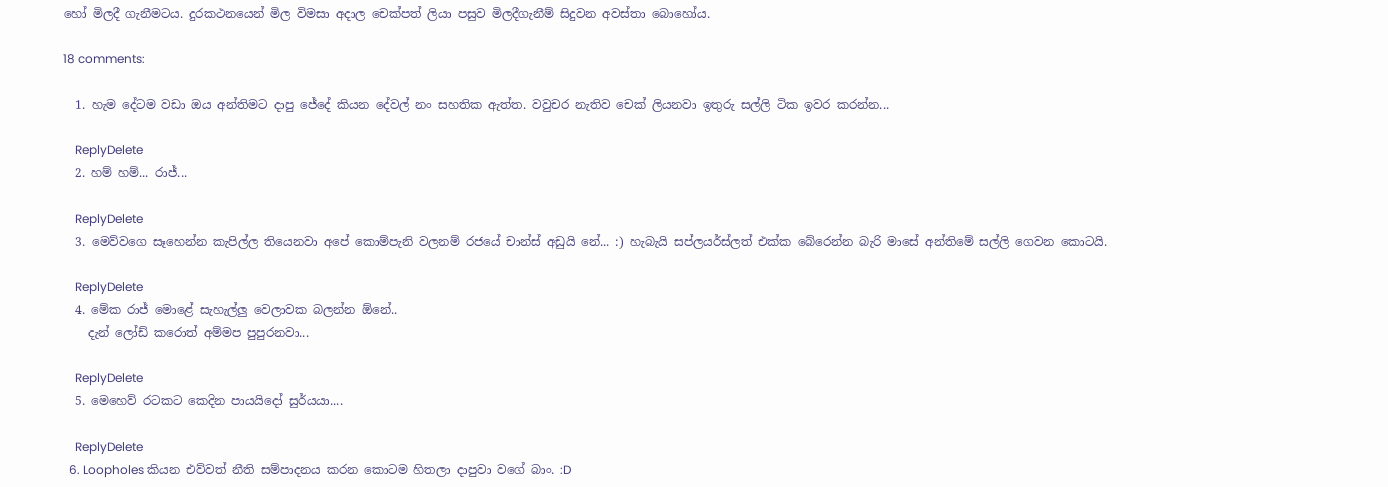හෝ මිලදී ගැනීමටය. දුරකථනයෙන් මිල විමසා අදාල චෙක්පත් ලියා පසුව මිලදීගැනීම් සිදුවන අවස්තා බොහෝය.

18 comments:

  1. හැම දේටම වඩා ඔය අන්තිමට දාපු ජේදේ කියන දේවල් නං සහතික ඇත්ත. වවුචර නැතිව චෙක් ලියනවා ඉතුරු සල්ලි ටික ඉවර කරන්න...

    ReplyDelete
  2. හම් හම්... රාජ්...

    ReplyDelete
  3. මෙව්වගෙ සෑහෙන්න කැපිල්ල තියෙනවා අපේ කොම්පැනි වලනම් රජයේ චාන්ස් අඩුයි නේ... :) හැබැයි සප්ලයර්ස්ලත් එක්ක බේරෙන්න බැරි මාසේ අන්තිමේ සල්ලි ගෙවන කොටයි.

    ReplyDelete
  4. මේක රාජ් මොළේ සැහැල්ලු වෙලාවක බලන්න ඕනේ..
    දැන් ලෝඩ් කරොත් අම්මප පුපුරනවා...

    ReplyDelete
  5. මෙහෙව් රටකට කෙදින පායයිදෝ සුර්යයා....

    ReplyDelete
  6. Loopholes කියන එව්වත් නීති සම්පාදනය කරන කොටම හිතලා දාපුවා වගේ බාං. :D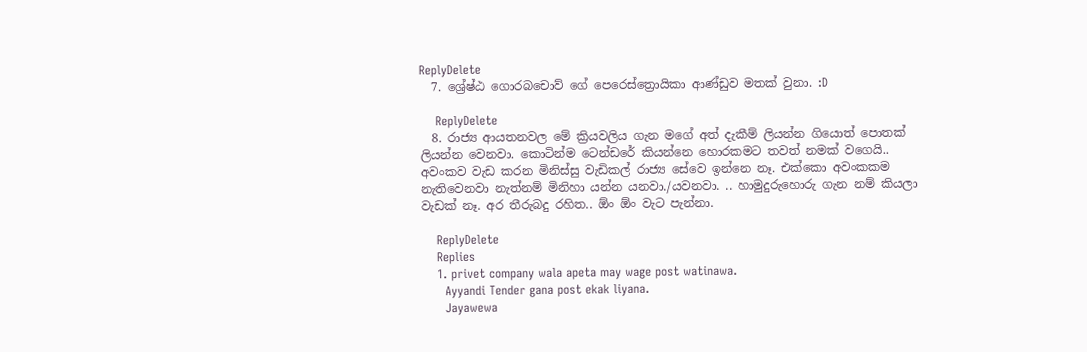ReplyDelete
  7. ශ්‍රේෂ්ඨ ගොරබචොව් ගේ පෙරෙස්ත්‍රොයිකා ආණ්ඩුව මතක් වුනා. :D

    ReplyDelete
  8. රාජ්‍ය ආයතනවල මේ ක්‍රියවලිය ගැන මගේ අත් දැකීම් ලියන්න ගියොත් පොතක් ලියන්න වෙනවා. කොටින්ම ටෙන්ඩරේ කියන්නෙ හොරකමට තවත් නමක් වගෙයි.. අවංකව වැඩ කරන මිනිස්සු වැඩිකල් රාජ්‍ය සේවෙ ඉන්නෙ නෑ. එක්කො අවංකකම නැතිවෙනවා නැත්නම් මිනිහා යන්න යනවා./යවනවා. .. හාමුදුරුහොරු ගැන නම් කියලා වැඩක් නෑ. අර තීරුබදු රහිත.. ඕං ඕං වැට පැන්නා.

    ReplyDelete
    Replies
    1. privet company wala apeta may wage post watinawa.
      Ayyandi Tender gana post ekak liyana.
      Jayawewa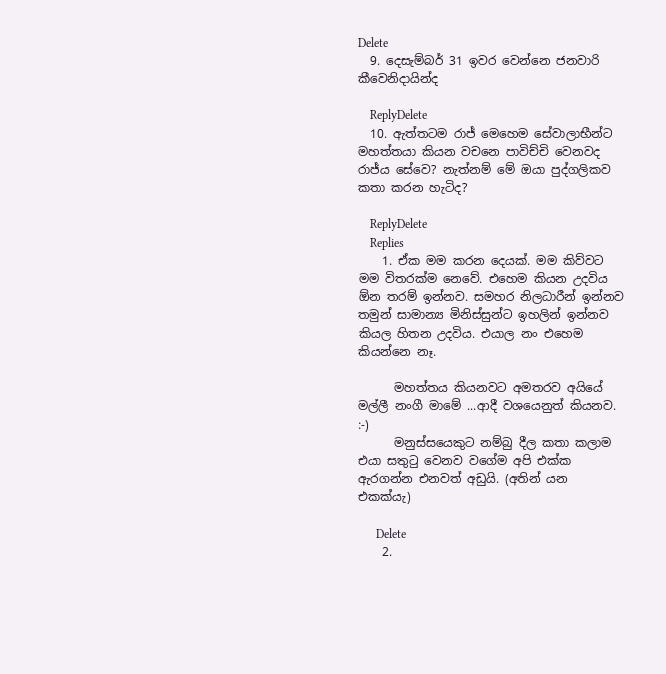Delete
  9. දෙසැම්බර් 31 ඉවර වෙන්නෙ ජනවාරි කීවෙනිදායින්ද

    ReplyDelete
  10. ඇත්තටම රාජ් මෙහෙම සේවාලාභීන්ට මහත්තයා කියන වචනෙ පාවිච්චි වෙනවද රාජ්ය සේවෙ? නැත්නම් මේ ඔයා පුද්ගලිකව කතා කරන හැටිද?

    ReplyDelete
    Replies
    1. ඒක මම කරන දෙයක්. මම කිව්වට මම විතරක්ම නෙවේ. එහෙම කියන උදවිය ඕන තරම් ඉන්නව. සමහර නිලධාරීන් ඉන්නව තමුන් සාමාන්‍ය මිනිස්සුන්ට ඉහලින් ඉන්නව කියල හිතන උදවිය. එයාල නං එහෙම කියන්නෙ නෑ.

      මහත්තය කියනවට අමතරව අයියේ මල්ලී නංගී මාමේ ...ආදී වශයෙනුත් කියනව. :-)
      මනුස්සයෙකුට නම්බු දීල කතා කලාම එයා සතුටු වෙනව වගේම අපි එක්ක ඇරගන්න එනවත් අඩුයි. (අතින් යන එකක්යැ)

      Delete
    2.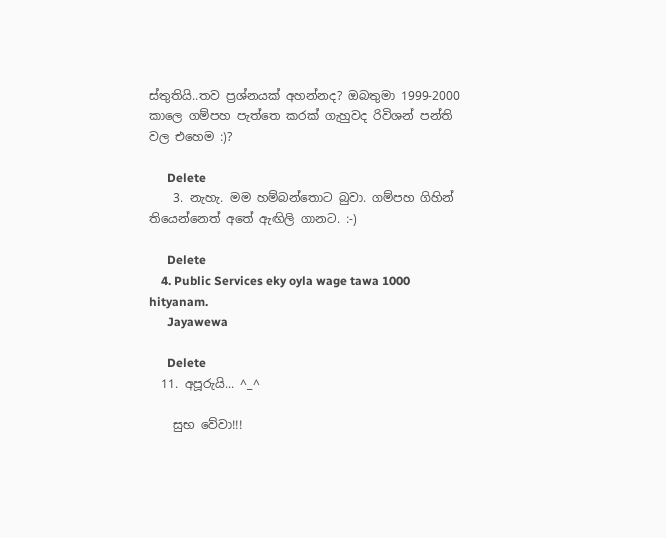ස්තුතියි..තව ප්‍රශ්නයක් අහන්නද? ඔබතුමා 1999-2000 කාලෙ ගම්පහ පැත්තෙ කරක් ගැහුවද රිවිශන් පන්ති වල එහෙම :)?

      Delete
    3. නැහැ. මම හම්බන්තොට බුවා. ගම්පහ ගිහින් තියෙන්නෙත් අතේ ඇඟිලි ගානට. :-)

      Delete
    4. Public Services eky oyla wage tawa 1000 hityanam.
      Jayawewa

      Delete
  11. අපූරුයි... ^_^

    සුභ වේවා!!!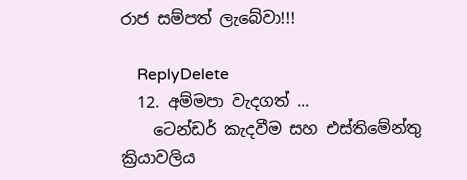රාජ සම්පත් ලැබේවා!!!

    ReplyDelete
  12. අම්මපා වැදගත් ...
    ටෙන්ඩර් කැදවීම සහ එස්තිමේන්තු ක්‍රියාවලිය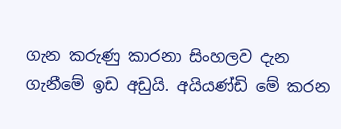ගැන කරුණු කාරනා සිංහලව දැන ගැනීමේ ඉඩ අඩුයි. අයියණ්ඩි මේ කරන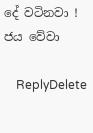දේ වටිනවා ! ජය වේවා

    ReplyDelete